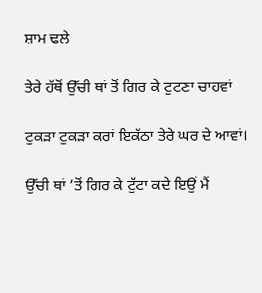ਸ਼ਾਮ ਢਲੇ

ਤੇਰੇ ਹੱਥੋਂ ਉੱਚੀ ਥਾਂ ਤੋਂ ਗਿਰ ਕੇ ਟੁਟਣਾ ਚਾਹਵਾਂ

ਟੁਕੜਾ ਟੁਕੜਾ ਕਰਾਂ ਇਕੱਠਾ ਤੇਰੇ ਘਰ ਦੇ ਆਵਾਂ।

ਉੱਚੀ ਥਾਂ ’ਤੋਂ ਗਿਰ ਕੇ ਟੁੱਟਾ ਕਦੇ ਇਉਂ ਮੈਂ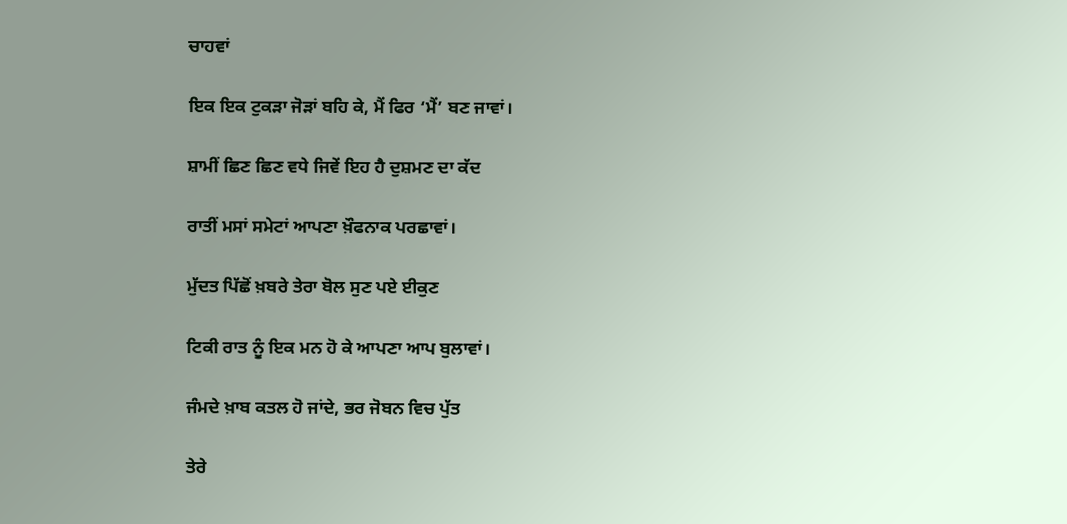ਚਾਹਵਾਂ

ਇਕ ਇਕ ਟੁਕੜਾ ਜੋੜਾਂ ਬਹਿ ਕੇ, ਮੈਂ ਫਿਰ ‘ਮੈਂ’ ਬਣ ਜਾਵਾਂ।

ਸ਼ਾਮੀਂ ਛਿਣ ਛਿਣ ਵਧੇ ਜਿਵੇਂ ਇਹ ਹੈ ਦੁਸ਼ਮਣ ਦਾ ਕੱਦ

ਰਾਤੀਂ ਮਸਾਂ ਸਮੇਟਾਂ ਆਪਣਾ ਖ਼ੌਫਨਾਕ ਪਰਛਾਵਾਂ।

ਮੁੱਦਤ ਪਿੱਛੋਂ ਖ਼ਬਰੇ ਤੇਰਾ ਬੋਲ ਸੁਣ ਪਏ ਈਕੁਣ

ਟਿਕੀ ਰਾਤ ਨੂੰ ਇਕ ਮਨ ਹੋ ਕੇ ਆਪਣਾ ਆਪ ਬੁਲਾਵਾਂ।

ਜੰਮਦੇ ਖ਼ਾਬ ਕਤਲ ਹੋ ਜਾਂਦੇ, ਭਰ ਜੋਬਨ ਵਿਚ ਪੁੱਤ

ਤੇਰੇ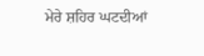ਮੇਰੇ ਸ਼ਹਿਰ ਘਟਦੀਆਂ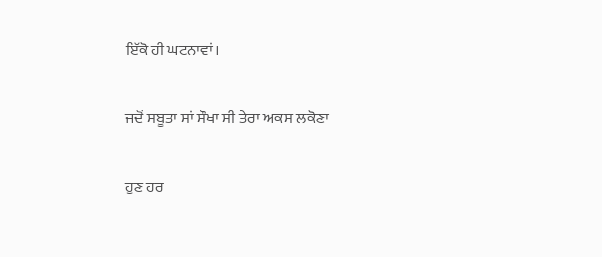ਇੱਕੋ ਹੀ ਘਟਨਾਵਾਂ।

ਜਦੋਂ ਸਬੂਤਾ ਸਾਂ ਸੌਖਾ ਸੀ ਤੇਰਾ ਅਕਸ ਲਕੋਣਾ

ਹੁਣ ਹਰ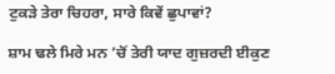ਟੁਕੜੇ ਤੇਰਾ ਚਿਹਰਾ, ਸਾਰੇ ਕਿਵੇਂ ਛੁਪਾਵਾਂ?

ਸ਼ਾਮ ਢਲੇ ਮਿਰੇ ਮਨ ’ਚੋਂ ਤੇਰੀ ਯਾਦ ਗੁਜ਼ਰਦੀ ਈਕੁਣ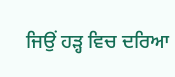ਜਿਉਂ ਹੜ੍ਹ ਵਿਚ ਦਰਿਆ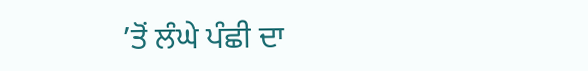’ਤੋਂ ਲੰਘੇ ਪੰਛੀ ਦਾ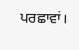ਪਰਛਾਵਾਂ।